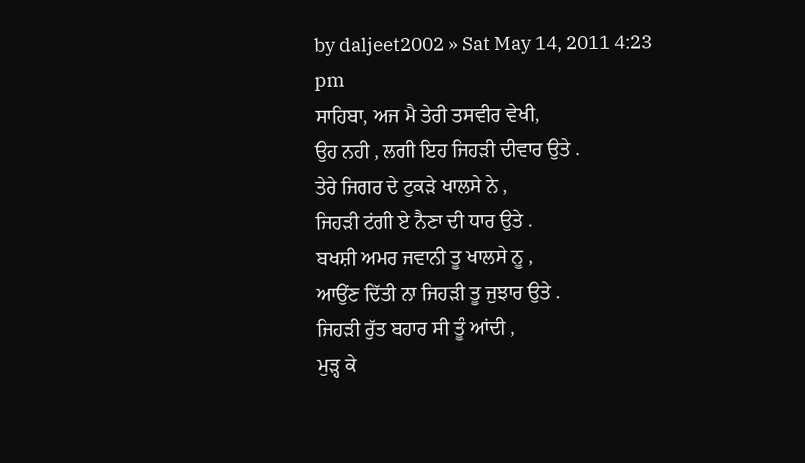by daljeet2002 » Sat May 14, 2011 4:23 pm
ਸਾਹਿਬਾ, ਅਜ ਮੈ ਤੇਰੀ ਤਸਵੀਰ ਵੇਖੀ,
ਉਹ ਨਹੀ , ਲਗੀ ਇਹ ਜਿਹੜੀ ਦੀਵਾਰ ਉਤੇ .
ਤੇਰੇ ਜਿਗਰ ਦੇ ਟੁਕੜੇ ਖਾਲਸੇ ਨੇ ,
ਜਿਹੜੀ ਟਂਗੀ ਏ ਨੈਣਾ ਦੀ ਧਾਰ ਉਤੇ .
ਬਖਸ਼ੀ ਅਮਰ ਜਵਾਨੀ ਤੂ ਖਾਲਸੇ ਨੂ ,
ਆਉਂਣ ਦਿੱਤੀ ਨਾ ਜਿਹੜੀ ਤੂ ਜੁਝਾਰ ਉਤੇ .
ਜਿਹੜੀ ਰੁੱਤ ਬਹਾਰ ਸੀ ਤੂੰ ਆਂਦੀ ,
ਮੁੜ੍ਹ ਕੇ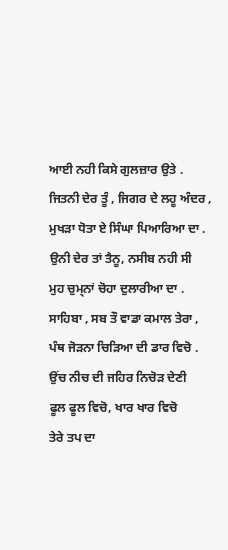ਆਈ ਨਹੀ ਕਿਸੇ ਗੁਲਜ਼ਾਰ ਉਤੇ .
ਜਿਤਨੀ ਦੇਰ ਤੂੰ , ਜਿਗਰ ਦੇ ਲਹੂ ਅੰਦਰ ,
ਮੁਖੜਾ ਧੋਤਾ ਏ ਸਿੰਘਾ ਪਿਆਰਿਆ ਦਾ .
ਉਨੀ ਦੇਰ ਤਾਂ ਤੈਨੂ, ਨਸੀਬ ਨਹੀ ਸੀ
ਮੁਹ ਚੁਮ੍ਨਾਂ ਚੋਹਾ ਦੁਲਾਰੀਆ ਦਾ .
ਸਾਹਿਬਾ , ਸਬ ਤੌ ਵਾਡਾ ਕਮਾਲ ਤੇਰਾ ,
ਪੰਥ ਜੋੜਨਾ ਚਿੜਿਆ ਦੀ ਡਾਰ ਵਿਚੋ .
ਉਂਚ ਨੀਚ ਦੀ ਜਹਿਰ ਨਿਚੋੜ ਦੇਣੀ
ਫੂਲ ਫੂਲ ਵਿਚੋ, ਖਾਰ ਖਾਰ ਵਿਚੋ
ਤੇਰੇ ਤਪ ਦਾ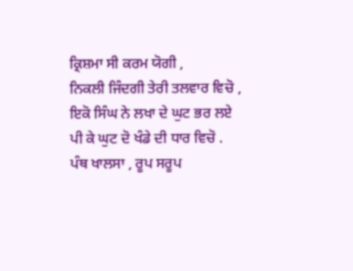ਕ੍ਰਿਸ਼ਮਾ ਸੀ ਕਰਮ ਯੋਗੀ ,
ਨਿਕਲੀ ਜਿੰਦਗੀ ਤੇਰੀ ਤਲਵਾਰ ਵਿਚੋ ,
ਇਕੋ ਸਿੰਘ ਨੇ ਲਖਾ ਦੇ ਘੁਟ ਭਰ ਲਏ
ਪੀ ਕੇ ਘੁਟ ਦੋ ਖੰਡੇ ਦੀ ਧਾਰ ਵਿਚੋ .
ਪੰਥ ਖਾਲਸਾ , ਰੂਪ ਸਰੂਪ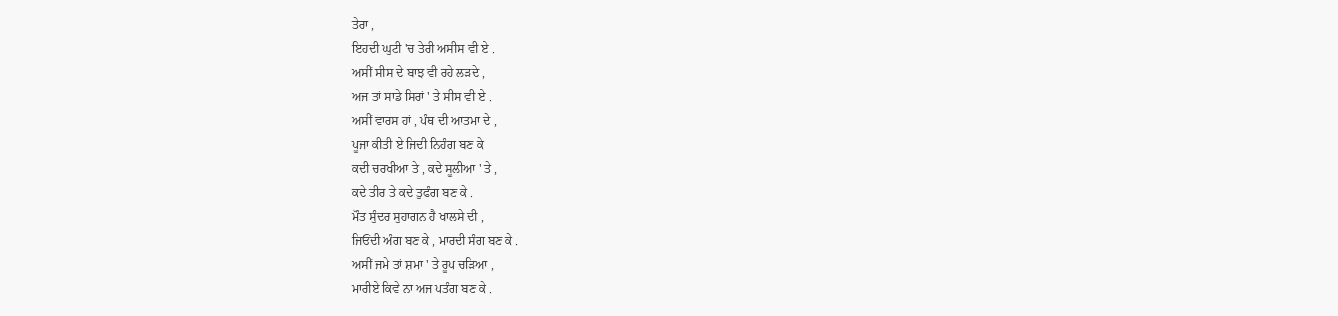ਤੇਰਾ ,
ਇਹਦੀ ਘੁਟੀ 'ਚ ਤੇਰੀ ਅਸੀਸ ਵੀ ਏ .
ਅਸੀਂ ਸੀਸ ਦੇ ਬਾਝ ਵੀ ਰਹੇ ਲੜਦੇ ,
ਅਜ ਤਾਂ ਸਾਡੇ ਸਿਰਾਂ ' ਤੇ ਸੀਸ ਵੀ ਏ .
ਅਸੀਂ ਵਾਰਸ ਹਾਂ , ਪੰਥ ਦੀ ਆਤਮਾ ਦੇ ,
ਪੂਜਾ ਕੀਤੀ ਏ ਜਿਦੀ ਨਿਹੰਗ ਬਣ ਕੇ
ਕਦੀ ਚਰਖੀਆ ਤੇ , ਕਦੇ ਸੂਲੀਆ ' ਤੇ ,
ਕਦੇ ਤੀਰ ਤੇ ਕਦੇ ਤੁਫੰਗ ਬਣ ਕੇ .
ਮੌਤ ਸੁੰਦਰ ਸੁਹਾਗਨ ਹੈ ਖਾਲਸੇ ਦੀ ,
ਜਿਓਂਦੀ ਅੰਗ ਬਣ ਕੇ , ਮਾਰਦੀ ਸੰਗ ਬਣ ਕੇ .
ਅਸੀਂ ਜਮੇ ਤਾਂ ਸ਼ਮਾ ' ਤੇ ਰੂਪ ਚੜਿਆ ,
ਮਾਰੀਏ ਕਿਵੇ ਨਾ ਅਜ ਪਤੰਗ ਬਣ ਕੇ .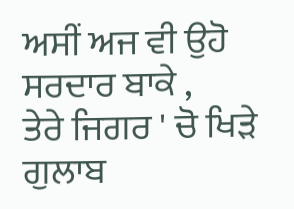ਅਸੀਂ ਅਜ ਵੀ ਉਹੋ ਸਰਦਾਰ ਬਾਕੇ ,
ਤੇਰੇ ਜਿਗਰ ' ਚੋ ਖਿੜੇ ਗੁਲਾਬ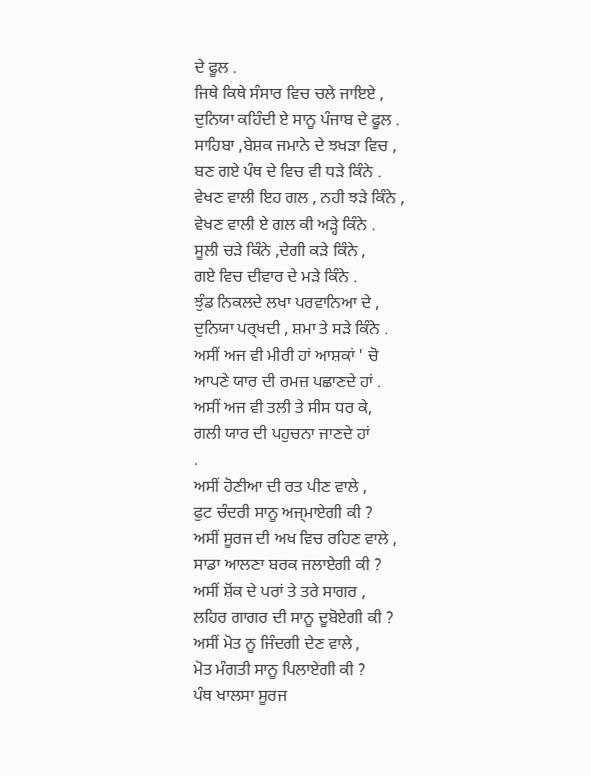ਦੇ ਫੂਲ .
ਜਿਥੇ ਕਿਥੇ ਸੰਸਾਰ ਵਿਚ ਚਲੇ ਜਾਇਏ ,
ਦੁਨਿਯਾ ਕਹਿੰਦੀ ਏ ਸਾਨੂ ਪੰਜਾਬ ਦੇ ਫੂਲ .
ਸਾਹਿਬਾ ,ਬੇਸ਼ਕ ਜਮਾਨੇ ਦੇ ਝਖੜਾ ਵਿਚ ,
ਬਣ ਗਏ ਪੰਥ ਦੇ ਵਿਚ ਵੀ ਧੜੇ ਕਿੰਨੇ .
ਵੇਖਣ ਵਾਲੀ ਇਹ ਗਲ , ਨਹੀ ਝੜੇ ਕਿੰਨੇ ,
ਵੇਖਣ ਵਾਲੀ ਏ ਗਲ ਕੀ ਅੜ੍ਹੇ ਕਿੰਨੇ .
ਸੂਲੀ ਚੜੇ ਕਿੰਨੇ ,ਦੇਗੀ ਕੜੇ ਕਿੰਨੇ ,
ਗਏ ਵਿਚ ਦੀਵਾਰ ਦੇ ਮੜੇ ਕਿੰਨੇ .
ਝੁੰਡ ਨਿਕਲਦੇ ਲਖਾ ਪਰਵਾਨਿਆ ਦੇ ,
ਦੁਨਿਯਾ ਪਰ੍ਖਦੀ , ਸ਼ਮਾ ਤੇ ਸੜੇ ਕਿੰਨੇ .
ਅਸੀਂ ਅਜ ਵੀ ਮੀਰੀ ਹਾਂ ਆਸ਼ਕਾਂ ' ਚੋ
ਆਪਣੇ ਯਾਰ ਦੀ ਰਮਜ਼ ਪਛਾਣਦੇ ਹਾਂ .
ਅਸੀਂ ਅਜ ਵੀ ਤਲੀ ਤੇ ਸੀਸ ਧਰ ਕੇ,
ਗਲੀ ਯਾਰ ਦੀ ਪਹੁਚਨਾ ਜਾਣਦੇ ਹਾਂ
.
ਅਸੀਂ ਹੋਣੀਆ ਦੀ ਰਤ ਪੀਣ ਵਾਲੇ ,
ਫੁਟ ਚੰਦਰੀ ਸਾਨੂ ਅਜ੍ਮਾਏਗੀ ਕੀ ?
ਅਸੀਂ ਸੂਰਜ ਦੀ ਅਖ ਵਿਚ ਰਹਿਣ ਵਾਲੇ ,
ਸਾਡਾ ਆਲਣਾ ਬਰਕ ਜਲਾਏਗੀ ਕੀ ?
ਅਸੀਂ ਸ਼ੋਂਕ ਦੇ ਪਰਾਂ ਤੇ ਤਰੇ ਸਾਗਰ ,
ਲਹਿਰ ਗਾਗਰ ਦੀ ਸਾਨੂ ਦੂਬੋਏਗੀ ਕੀ ?
ਅਸੀਂ ਮੋਤ ਨੂ ਜਿੰਦਗੀ ਦੇਣ ਵਾਲੇ ,
ਮੋਤ ਮੰਗਤੀ ਸਾਨੂ ਪਿਲਾਏਗੀ ਕੀ ?
ਪੰਥ ਖਾਲਸਾ ਸੂਰਜ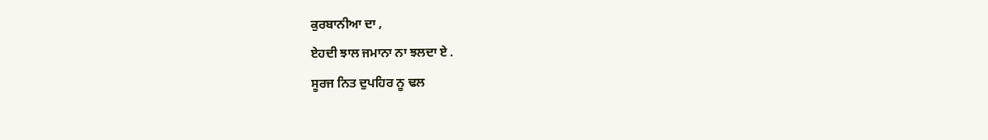ਕੁਰਬਾਨੀਆ ਦਾ ,
ਏਹਦੀ ਝਾਲ ਜਮਾਨਾ ਨਾ ਝਲਦਾ ਏ .
ਸੂਰਜ ਨਿਤ ਦੁਪਹਿਰ ਨੂ ਢਲ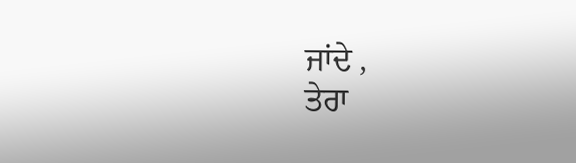ਜਾਂਦੇ ,
ਤੇਰਾ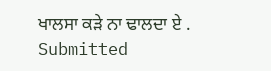ਖਾਲਸਾ ਕੜੇ ਨਾ ਢਾਲਦਾ ਏ .
Submitted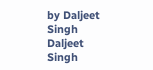by Daljeet Singh
Daljeet Singh